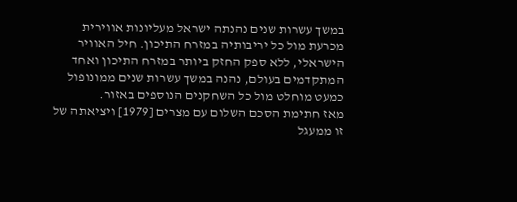במשך עשרות שנים נהנתה ישראל מעליונות אווירית מכרעת מול כל יריבותיה במזרח התיכון. חיל האוויר הישראלי, ללא ספק החזק ביותר במזרח התיכון ואחד המתקדמים בעולם, נהנה במשך עשרות שנים ממונופול כמעט מוחלט מול כל השחקנים הנוספים באזור.
מאז חתימת הסכם השלום עם מצרים [1979] ויציאתה של זו ממעגל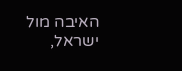האיבה מול ישראל,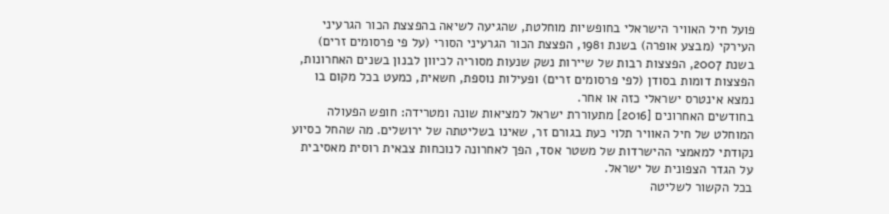פועל חיל האוויר הישראלי בחופשיות מוחלטת, שהגיעה לשיאה בהפצצת הכור הגרעיני העירקי (מבצע אופרה) בשנת 1981, הפצצת הכור הגרעיני הסורי (על פי פרסומים זרים) בשנת 2007, הפצצות רבות של שיירות נשק שנעות מסוריה לכיוון לבנון בשנים האחרונות, הפצצות דומות בסודן (לפי פרסומים זרים) ופעילות נוספת, חשאית, כמעט בכל מקום בו נמצא אינטרס ישראלי כזה או אחר.
בחודשים האחרונים [2016] מתעוררת ישראל למציאות שונה ומטרידה: חופש הפעולה המוחלט של חיל האוויר תלוי כעת בגורם זר, שאינו בשליטתה של ירושלים. מה שהחל כסיוע נקודתי למאמצי ההישרדות של משטר אסד, הפך לאחרונה לנוכחות צבאית רוסית מאסיבית על הגדר הצפונית של ישראל.
בכל הקשור לשליטה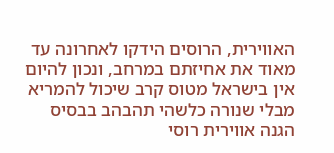האווירית, הרוסים הידקו לאחרונה עד מאוד את אחיזתם במרחב, ונכון להיום אין בישראל מטוס קרב שיכול להמריא מבלי שנורה כלשהי תהבהב בבסיס הגנה אווירית רוסי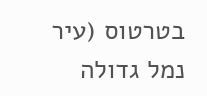בטרטוס (עיר נמל גדולה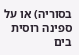בסוריה) או על ספינה רוסית בים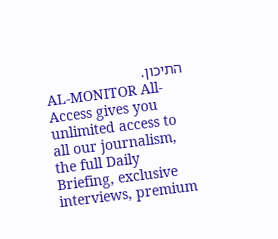התיכון.
AL-MONITOR All-Access gives you unlimited access to all our journalism, the full Daily Briefing, exclusive interviews, premium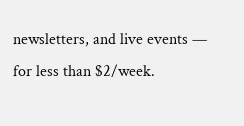newsletters, and live events — for less than $2/week.